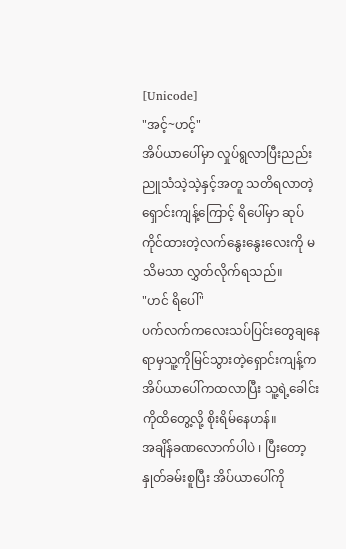[Unicode]
"အင့်~ဟင့်"
အိပ်ယာပေါ်မှာ လှုပ်ရွလာပြီးညည်းညူသံသဲ့သဲ့နှင့်အတူ သတိရလာတဲ့ရှောင်းကျန့်ကြောင့် ရိပေါ်မှာ ဆုပ်ကိုင်ထားတဲ့လက်နွေးနွေးလေးကို မသိမသာ လွှတ်လိုက်ရသည်။
"ဟင် ရိပေါ်"
ပက်လက်ကလေးသပ်ပြင်းတွေချနေရာမှသူ့ကိုမြင်သွားတဲ့ရှောင်းကျန့်ကအိပ်ယာပေါ်ကထလာပြီး သူ့ရဲ့ခေါင်းကိုထိတွေ့လို့ စိုးရိမ်နေဟန်။
အချိန်ခဏလောက်ပါပဲ ၊ ပြီးတော့ နှုတ်ခမ်းစူပြီး အိပ်ယာပေါ်ကို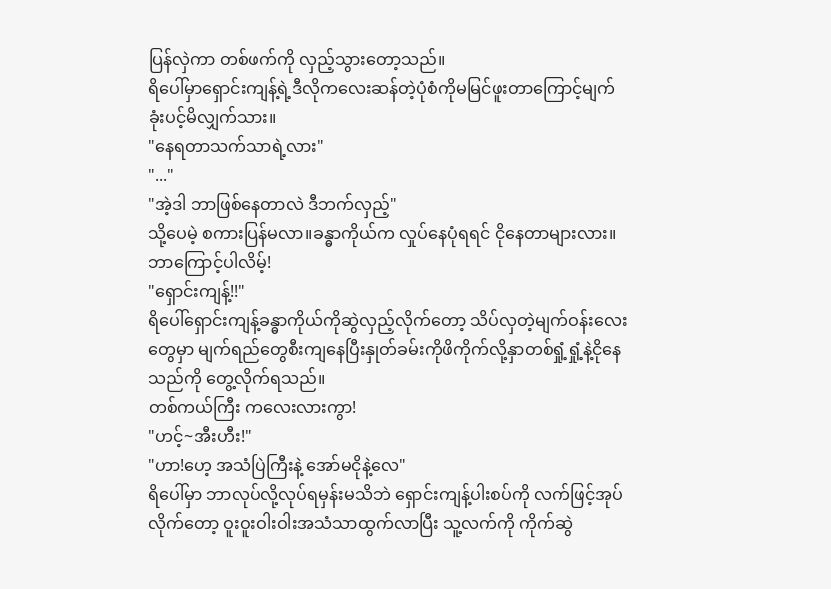ပြန်လှဲကာ တစ်ဖက်ကို လှည့်သွားတော့သည်။
ရိပေါ်မှာရှောင်းကျန့်ရဲ့ဒီလိုကလေးဆန်တဲ့ပုံစံကိုမမြင်ဖူးတာကြောင့်မျက်ခုံးပင့်မိလျှက်သား။
"နေရတာသက်သာရဲ့လား"
"..."
"အဲ့ဒါ ဘာဖြစ်နေတာလဲ ဒီဘက်လှည့်"
သို့ပေမဲ့ စကားပြန်မလာ။ခန္ဓာကိုယ်က လှုပ်နေပုံရရင် ငိုနေတာများလား။ဘာကြောင့်ပါလိမ့်!
"ရှောင်းကျန့်!!"
ရိပေါ်ရှောင်းကျန့်ခန္ဓာကိုယ်ကိုဆွဲလှည့်လိုက်တော့ သိပ်လှတဲ့မျက်ဝန်းလေးတွေမှာ မျက်ရည်တွေစီးကျနေပြီးနှုတ်ခမ်းကိုဖိကိုက်လို့နှာတစ်ရှုံ့ရှုံ့နဲ့ငိုနေသည်ကို တွေ့လိုက်ရသည်။
တစ်ကယ်ကြီး ကလေးလားကွာ!
"ဟင့်~အီးဟီး!"
"ဟာ!ဟေ့ အသံပြဲကြီးနဲ့ အော်မငိုနဲ့လေ"
ရိပေါ်မှာ ဘာလုပ်လို့လုပ်ရမှန်းမသိဘဲ ရှောင်းကျန့်ပါးစပ်ကို လက်ဖြင့်အုပ်လိုက်တော့ ဝူးဝူးဝါးဝါးအသံသာထွက်လာပြီး သူ့လက်ကို ကိုက်ဆွဲ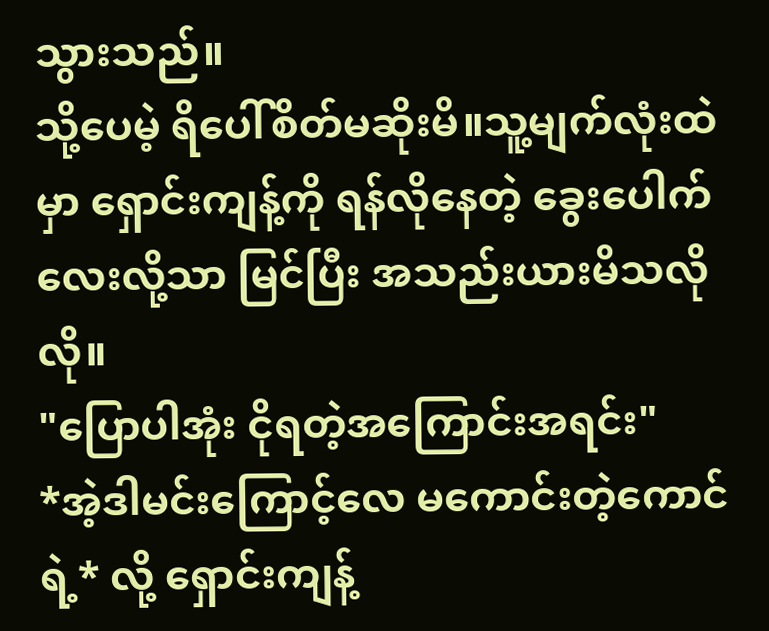သွားသည်။
သို့ပေမဲ့ ရိပေါ်စိတ်မဆိုးမိ။သူ့မျက်လုံးထဲမှာ ရှောင်းကျန့်ကို ရန်လိုနေတဲ့ ခွေးပေါက်လေးလို့သာ မြင်ပြီး အသည်းယားမိသလိုလို။
"ပြောပါအုံး ငိုရတဲ့အကြောင်းအရင်း"
*အဲ့ဒါမင်းကြောင့်လေ မကောင်းတဲ့ကောင်ရဲ့* လို့ ရှောင်းကျန့်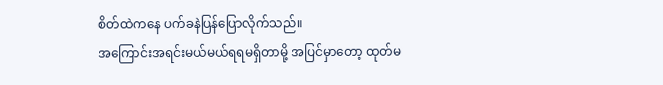စိတ်ထဲကနေ ပက်ခနဲပြန်ပြောလိုက်သည်။
အကြောင်းအရင်းမယ်မယ်ရရမရှိတာမို့ အပြင်မှာတော့ ထုတ်မ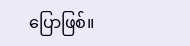ပြောဖြစ်။